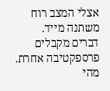אצלי המצב רוח משתנה מייד.
דברים מקבלים פרספקטיבה אחרת.
מהי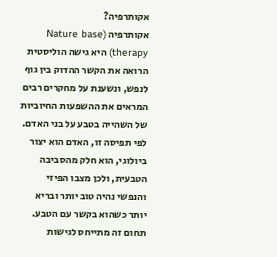אקותרפיה?
אקותרפיה (Nature base therapy) היא גישה הוליסטית הרואה את הקשר ההדוק בין גוף לנפש, ונשענת על מחקרים רבים המראים את ההשפעות החיוביות של השהייה בטבע על בני האדם.
לפי תפיסה זו, האדם הוא יצור ביולוגי, הוא חלק מהסביבה הטבעית, ולכן מצבו הפיזי והנפשי נהיה טוב יותר ובריא יותר כשהוא בקשר עם הטבע.
תחום זה מתייחס לגישות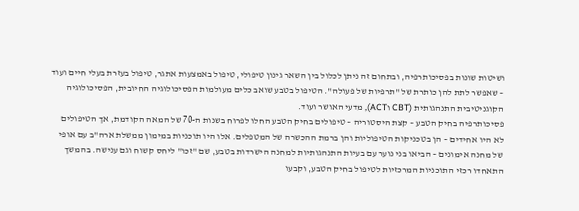ושיטות שונות בפסיכותרפיה, ובתחום זה ניתן לכלול בין השאר גינון טיפולי, טיפול באמצעות אתגר, טיפול בעזרת בעלי חיים ועוד – שאפשר לתת להן כותרת של "תרפיות של פעולה". הטיפול בטבע שואב כלים מעולמות הפסיכולוגיה החיובית, הפסיכולוגיה הקוגניטיבית התנהגותית (CBT וACT), מדעי האושר ועוד.
פסיכותרפיה בחיק הטבע – קצת היסטוריה – טיפולים בחיק הטבע החלו לפרוח בשנות ה-70 של המאה הקודמת, אך הטיפולים לא היו אחידים – הן בטכניקות הטיפוליות והן ברמת ההכשרה של המטפלים. אלו היו תוכניות במימון ממשלת ארה"ב עם אופי של מחנה אימונים – הביאו בני נוער עם בעיות התנהגותיות למחנה הישרדות בטבע, שם "זכו" ליחס קשוח וגם ענישה. בהמשך התאחדו רכזי התוכניות המרכזיות לטיפול בחיק הטבע, וקבעו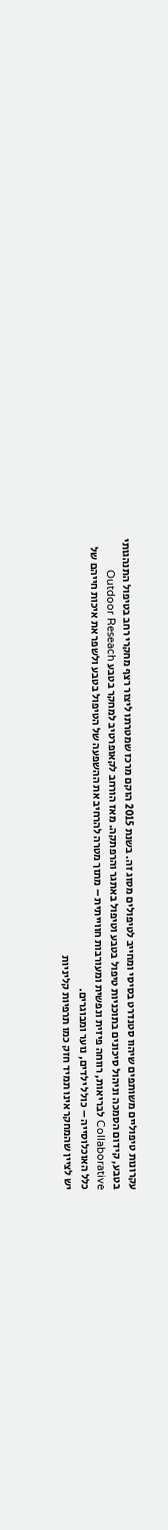עקרונות טיפוליים משותפים שיהוו סטנדרט בסיסי ומחייב לטיפולים מסוג זה. בשנת 2015 הוקם מרכז שמטרתו ליצור רצף מחקרי רחב בטיפול התנהגותי בטבע, קידום הסמכה וניהול סיכונים בתוכניות טיפול בטבע וטיפול באתגר והרפתקה. מאז הורחב לקאופרטיב למחקר בטבע Outdoor Reseach Collaborative לבריאות, רווחה פיזית ונפשית ומעורבות חווייתית – מתוך מטרה להרחיב את ההשפעה של הטיפול בטבע ולשפר את איכות חייהם של כלל האוכלוסייה – כולל ילדים, נוער ומבוגרים.
יש לציין שהמחקר אינו תמיד חזק כמו תרפיות קליניות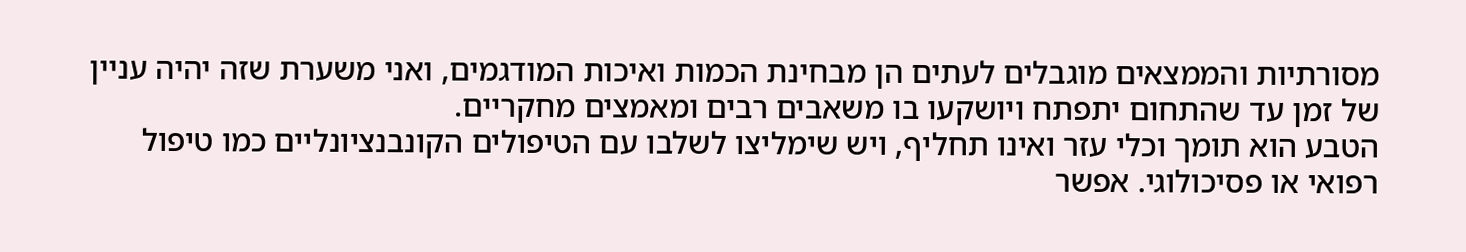מסורתיות והממצאים מוגבלים לעתים הן מבחינת הכמות ואיכות המודגמים, ואני משערת שזה יהיה עניין של זמן עד שהתחום יתפתח ויושקעו בו משאבים רבים ומאמצים מחקריים.
הטבע הוא תומך וכלי עזר ואינו תחליף, ויש שימליצו לשלבו עם הטיפולים הקונבנציונליים כמו טיפול רפואי או פסיכולוגי. אפשר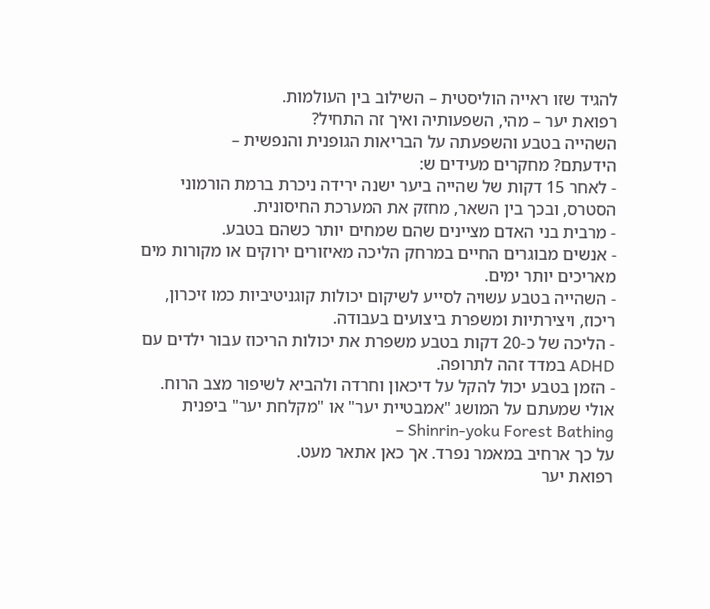להגיד שזו ראייה הוליסטית – השילוב בין העולמות.
רפואת יער – מהי, השפעותיה ואיך זה התחיל?
השהייה בטבע והשפעתה על הבריאות הגופנית והנפשית –
הידעתם? מחקרים מעידים ש:
- לאחר 15 דקות של שהייה ביער ישנה ירידה ניכרת ברמת הורמוני הסטרס, ובכך בין השאר, מחזק את המערכת החיסונית.
- מרבית בני האדם מציינים שהם שמחים יותר כשהם בטבע.
- אנשים מבוגרים החיים במרחק הליכה מאיזורים ירוקים או מקורות מים מאריכים יותר ימים.
- השהייה בטבע עשויה לסייע לשיקום יכולות קוגניטיביות כמו זיכרון, ריכוז, ויצירתיות ומשפרת ביצועים בעבודה.
- הליכה של כ-20 דקות בטבע משפרת את יכולות הריכוז עבור ילדים עם ADHD במדד זהה לתרופה.
- הזמן בטבע יכול להקל על דיכאון וחרדה ולהביא לשיפור מצב הרוח.
אולי שמעתם על המושג "אמבטיית יער" או "מקלחת יער" ביפנית Shinrin-yoku Forest Bathing –
על כך ארחיב במאמר נפרד. אך כאן אתאר מעט.
רפואת יער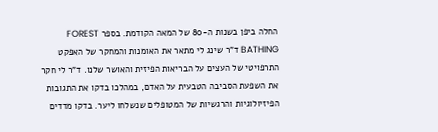החלה ביפן בשנות ה-80 של המאה הקודמת. בספר FOREST BATHING ד"ר שינג לי מתאר את האומנות והמחקר של האפקט התרפויטי של העצים על הבריאות הפיזית והאושר שלנו. ד"ר לי חקר את השפעת הסביבה הטבעית על האדם, במהלכו בדקו את התגובות הפיזיולוגיות והרגשיות של המטופלים שנשלחו ליער. בדקו מדדים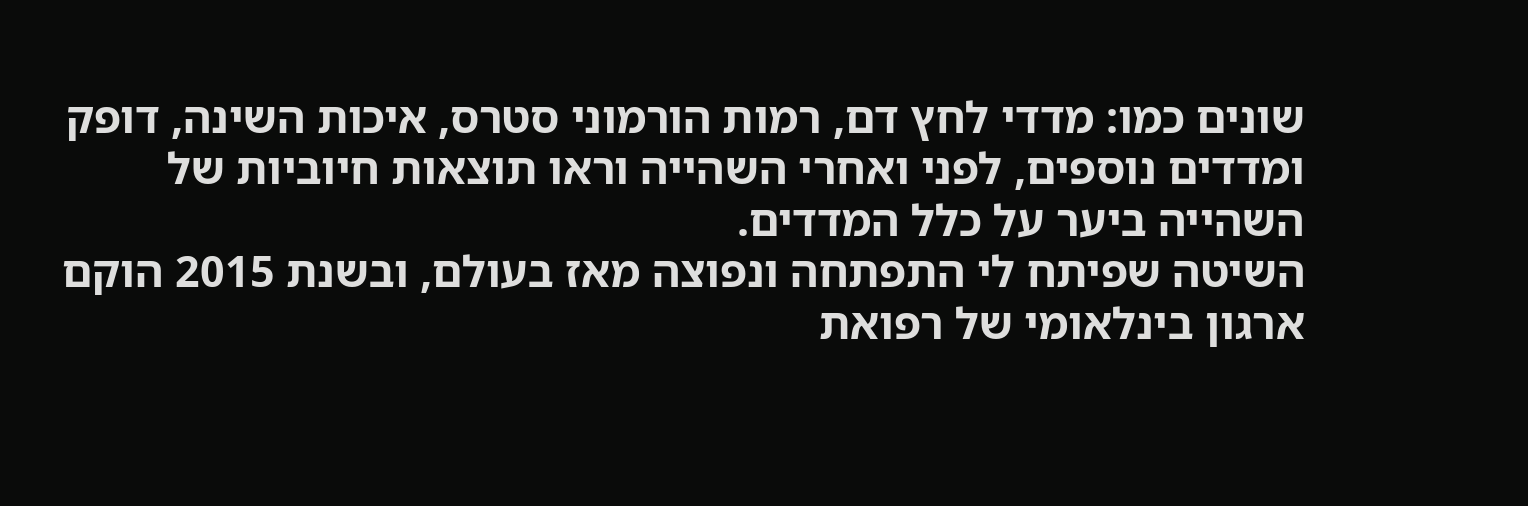שונים כמו: מדדי לחץ דם, רמות הורמוני סטרס, איכות השינה, דופק ומדדים נוספים, לפני ואחרי השהייה וראו תוצאות חיוביות של השהייה ביער על כלל המדדים.
השיטה שפיתח לי התפתחה ונפוצה מאז בעולם, ובשנת 2015 הוקם ארגון בינלאומי של רפואת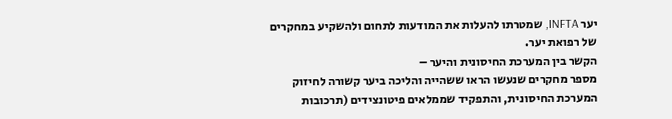יער INFTA, שמטרתו להעלות את המודעות לתחום ולהשקיע במחקרים של רפואת יער.
הקשר בין המערכת החיסונית והיער –
מספר מחקרים שנעשו הראו ששהייה והליכה ביער קשורה לחיזוק המערכת החיסונית, והתפקיד שממלאים פיטונצידים (תרכובות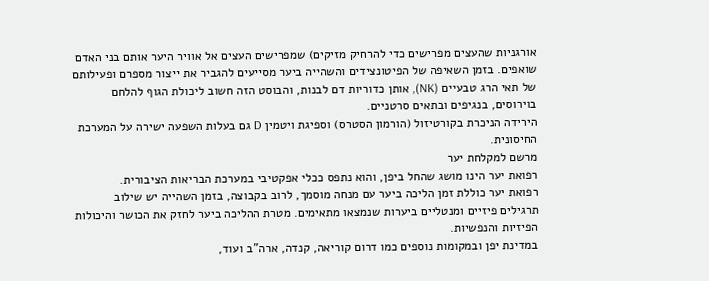אורגניות שהעצים מפרישים כדי להרחיק מזיקים) שמפרישים העצים אל אוויר היער אותם בני האדם שואפים. בזמן השאיפה של הפיטונצידים והשהייה ביער מסייעים להגביר את ייצור מספרם ופעילותם של תאי הרג טבעיים (NK), אותן כדוריות דם לבנות, והבוסט הזה חשוב ליכולת הגוף להלחם בוירוסים, בנגיפים ובתאים סרטניים.
הירידה הניכרת בקורטיזול (הורמון הסטרס) וספיגת ויטמין D גם בעלות השפעה ישירה על המערכת החיסונית.
מרשם למקלחת יער
רפואת יער הינו מושג שהחל ביפן, והוא נתפס ככלי אפקטיבי במערכת הבריאות הציבורית.
רפואת יער כוללת זמן הליכה ביער עם מנחה מוסמך, לרוב בקבוצה, בזמן השהייה יש שילוב תרגילים פיזיים ומנטליים ביערות שנמצאו מתאימים. מטרת ההליכה ביער לחזק את הכושר והיכולות הפיזיות והנפשיות.
במדינת יפן ובמקומות נוספים כמו דרום קוריאה, קנדה, ארה"ב ועוד,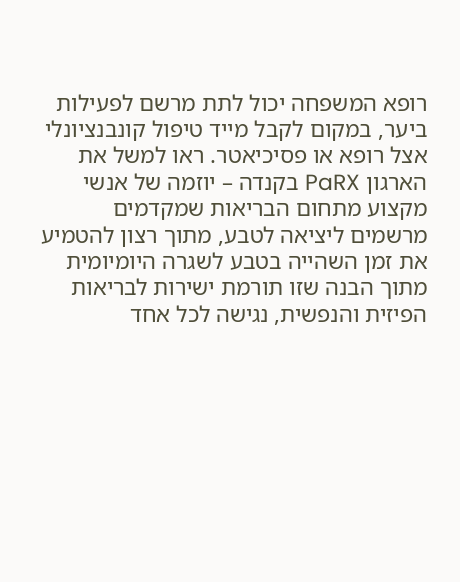רופא המשפחה יכול לתת מרשם לפעילות ביער, במקום לקבל מייד טיפול קונבנציונלי אצל רופא או פסיכיאטר. ראו למשל את הארגון PaRX בקנדה – יוזמה של אנשי מקצוע מתחום הבריאות שמקדמים מרשמים ליציאה לטבע, מתוך רצון להטמיע את זמן השהייה בטבע לשגרה היומיומית מתוך הבנה שזו תורמת ישירות לבריאות הפיזית והנפשית, נגישה לכל אחד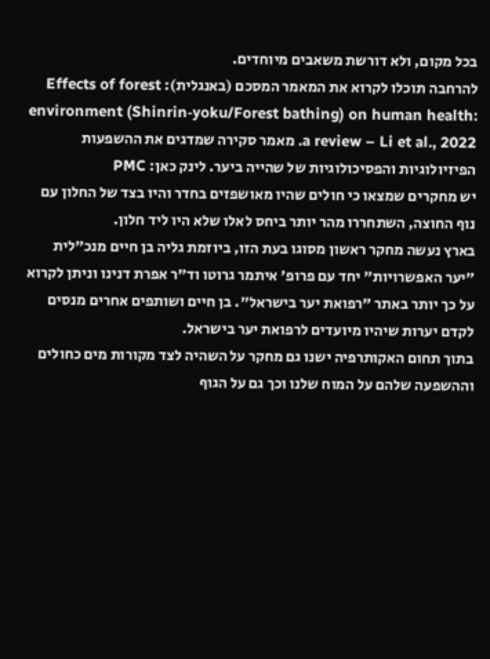בכל מקום, ולא דורשת משאבים מיוחדים.
להרחבה תוכלו לקרוא את המאמר המסכם (באנגלית): Effects of forest environment (Shinrin‑yoku/Forest bathing) on human health: a review – Li et al., 2022. מאמר סקירה שמדגים את ההשפעות הפיזיולוגיות והפסיכולוגיות של שהייה ביער. לינק כאן: PMC
יש מחקרים שמצאו כי חולים שהיו מאושפזים בחדר והיו בצד של החלון עם נוף החוצה, השתחררו מהר יותר ביחס לאלו שלא היו ליד חלון.
בארץ נעשה מחקר ראשון מסוגו בעת הזו, ביוזמת גליה בן חיים מנכ"לית "יער האפשרויות" יחד עם פרופ' איתמר גרוטו וד"ר אפרת דנינו וניתן לקרוא על כך יותר באתר "רפואת יער בישראל". בן חיים ושותפים אחרים מנסים לקדם יערות שיהיו מיועדים לרפואת יער בישראל.
בתוך תחום האקותרפיה ישנו גם מחקר על השהיה לצד מקורות מים כחולים וההשפעה שלהם על המוח שלנו וכך גם על הגוף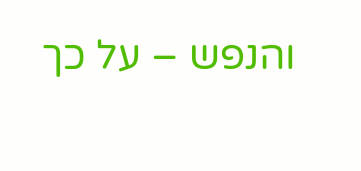והנפש – על כך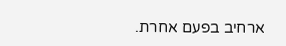ארחיב בפעם אחרת.